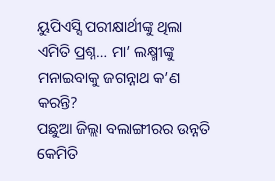ୟୁପିଏସ୍ସି ପରୀକ୍ଷାର୍ଥୀଙ୍କୁ ଥିଲା ଏମିତି ପ୍ରଶ୍ନ… ମା’ ଲକ୍ଷ୍ମୀଙ୍କୁ ମନାଇବାକୁ ଜଗନ୍ନାଥ କ’ଣ କରନ୍ତି?
ପଛୁଆ ଜିଲ୍ଲା ବଲାଙ୍ଗୀରର ଉନ୍ନତି କେମିତି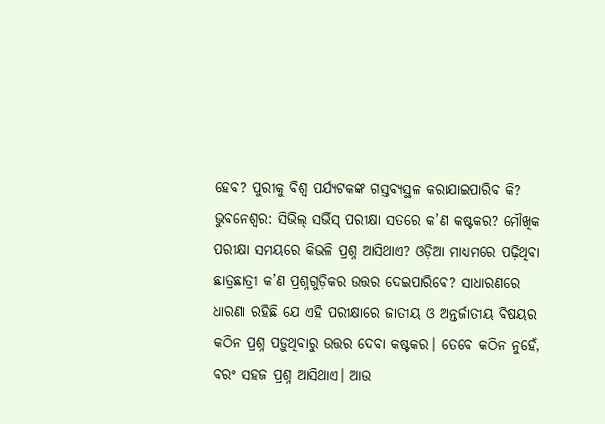ହେବ? ପୁରୀକୁ ବିଶ୍ବ ପର୍ଯ୍ୟଟକଙ୍କ ଗସ୍ତବ୍ୟସ୍ଥଳ କରାଯାଇପାରିବ କି?
ଭୁବନେଶ୍ବର: ସିଭିଲ୍ ସର୍ଭିସ୍ ପରୀକ୍ଷା ସତରେ କ’ଣ କଷ୍ଟକର? ମୌଖିକ ପରୀକ୍ଷା ସମୟରେ କିଭଳି ପ୍ରଶ୍ନ ଆସିଥାଏ? ଓଡ଼ିଆ ମାଧ୍ୟମରେ ପଢ଼ିଥିବା ଛାତ୍ରଛାତ୍ରୀ କ’ଣ ପ୍ରଶ୍ନଗୁଡ଼ିକର ଉତ୍ତର ଦେଇପାରିବେ? ସାଧାରଣରେ ଧାରଣା ରହିଛି ଯେ ଏହି ପରୀକ୍ଷାରେ ଜାତୀୟ ଓ ଅନ୍ତର୍ଜାତୀୟ ବିଷୟର କଠିନ ପ୍ରଶ୍ନ ପଡ଼ୁଥିବାରୁ ଉତ୍ତର ଦେବା କଷ୍ଟକର। ତେବେ କଠିନ ନୁହେଁ, ବରଂ ସହଜ ପ୍ରଶ୍ନ ଆସିଥାଏ। ଆଉ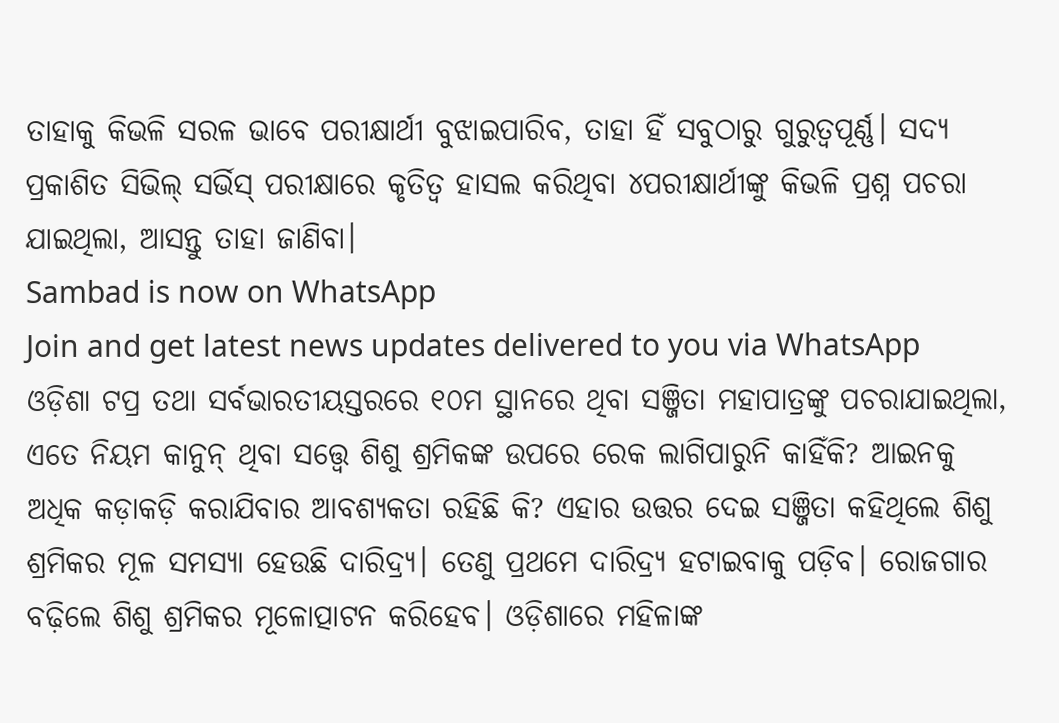ତାହାକୁ କିଭଳି ସରଳ ଭାବେ ପରୀକ୍ଷାର୍ଥୀ ବୁଝାଇପାରିବ, ତାହା ହିଁ ସବୁଠାରୁ ଗୁରୁତ୍ବପୂର୍ଣ୍ଣ। ସଦ୍ୟ ପ୍ରକାଶିତ ସିଭିଲ୍ ସର୍ଭିସ୍ ପରୀକ୍ଷାରେ କୃତିତ୍ବ ହାସଲ କରିଥିବା ୪ପରୀକ୍ଷାର୍ଥୀଙ୍କୁ କିଭଳି ପ୍ରଶ୍ନ ପଚରା ଯାଇଥିଲା, ଆସନ୍ତୁ ତାହା ଜାଣିବା।
Sambad is now on WhatsApp
Join and get latest news updates delivered to you via WhatsApp
ଓଡ଼ିଶା ଟପ୍ର ତଥା ସର୍ବଭାରତୀୟସ୍ତରରେ ୧୦ମ ସ୍ଥାନରେ ଥିବା ସଞ୍ଜିତା ମହାପାତ୍ରଙ୍କୁ ପଚରାଯାଇଥିଲା, ଏତେ ନିୟମ କାନୁନ୍ ଥିବା ସତ୍ତ୍ବେ ଶିଶୁ ଶ୍ରମିକଙ୍କ ଉପରେ ରେକ ଲାଗିପାରୁନି କାହିଁକି? ଆଇନକୁ ଅଧିକ କଡ଼ାକଡ଼ି କରାଯିବାର ଆବଶ୍ୟକତା ରହିଛି କି? ଏହାର ଉତ୍ତର ଦେଇ ସଞ୍ଜିତା କହିଥିଲେ ଶିଶୁ ଶ୍ରମିକର ମୂଳ ସମସ୍ୟା ହେଉଛି ଦାରିଦ୍ର୍ୟ। ତେଣୁ ପ୍ରଥମେ ଦାରିଦ୍ର୍ୟ ହଟାଇବାକୁ ପଡ଼ିବ। ରୋଜଗାର ବଢ଼ିଲେ ଶିଶୁ ଶ୍ରମିକର ମୂଳୋତ୍ପାଟନ କରିହେବ। ଓଡ଼ିଶାରେ ମହିଳାଙ୍କ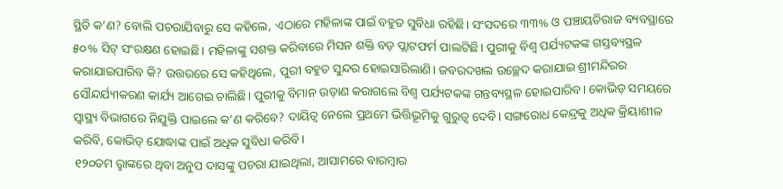ସ୍ଥିତି କ’ଣ? ବୋଲି ପଚରାଯିବାରୁ ସେ କହିଲେ, ଏଠାରେ ମହିଳାଙ୍କ ପାଇଁ ବହୁତ ସୁବିଧା ରହିଛି। ସଂସଦରେ ୩୩% ଓ ପଞ୍ଚାୟତିରାଜ ବ୍ୟବସ୍ଥାରେ ୫୦% ସିଟ୍ ସଂରକ୍ଷଣ ହୋଇଛି। ମହିଳାଙ୍କୁ ସଶକ୍ତ କରିବାରେ ମିସନ ଶକ୍ତି ବଡ଼ ପ୍ଲାଟଫର୍ମ ପାଲଟିଛି। ପୁରୀକୁ ବିଶ୍ବ ପର୍ଯ୍ୟଟକଙ୍କ ଗସ୍ତବ୍ୟସ୍ଥଳ କରାଯାଇପାରିବ କି? ଉତ୍ତରରେ ସେ କହିଥିଲେ, ପୁରୀ ବହୁତ ସୁନ୍ଦର ହୋଇସାରିଲାଣି। ଜବରଦଖଲ ଉଚ୍ଛେଦ କରାଯାଇ ଶ୍ରୀମନ୍ଦିରର ସୌନ୍ଦର୍ଯ୍ୟୀକରଣ କାର୍ଯ୍ୟ ଆଗେଇ ଚାଲିଛି। ପୁରୀକୁ ବିମାନ ଉଡ଼ାଣ କରାଗଲେ ବିଶ୍ବ ପର୍ଯ୍ୟଟକଙ୍କ ଗନ୍ତବ୍ୟସ୍ଥଳ ହୋଇପାରିବ। କୋଭିଡ୍ ସମୟରେ ସ୍ବାସ୍ଥ୍ୟ ବିଭାଗରେ ନିଯୁକ୍ତି ପାଇଲେ କ’ଣ କରିବେ? ଦାୟିତ୍ବ ନେଲେ ପ୍ରଥମେ ଭିତ୍ତିଭୂମିକୁ ଗୁରୁତ୍ବ ଦେବି। ସଙ୍ଗରୋଧ କେନ୍ଦ୍ରକୁ ଅଧିକ କ୍ରିୟାଶୀଳ କରିବି, କୋଭିଡ୍ ଯୋଦ୍ଧାଙ୍କ ପାଇଁ ଅଧିକ ସୁବିଧା କରିବି।
୧୨୦ତମ ରୢାଙ୍କରେ ଥିବା ଅନୁପ ଦାସଙ୍କୁ ପଚରା ଯାଇଥିଲା, ଆସାମରେ ବାରମ୍ବାର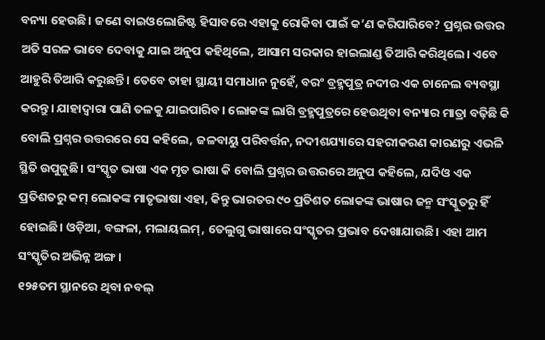ବନ୍ୟା ହେଉଛି। ଜଣେ ବାଇଓଲୋଜିଷ୍ଟ ହିସାବରେ ଏହାକୁ ରୋକିବା ପାଇଁ କ’ଣ କରିପାରିବେ? ପ୍ରଶ୍ନର ଉତ୍ତର ଅତି ସରଳ ଭାବେ ଦେବାକୁ ଯାଇ ଅନୁପ କହିଥିଲେ, ଆସାମ ସରକାର ହାଇଲାଣ୍ଡ ତିଆରି କରିଥିଲେ। ଏବେ ଆହୁରି ତିଆରି କରୁଛନ୍ତି। ତେବେ ତାହା ସ୍ଥାୟୀ ସମାଧାନ ନୁହେଁ, ବରଂ ବ୍ରହ୍ମପୁତ୍ର ନଦୀର ଏକ ଚାନେଲ ବ୍ୟବସ୍ଥା କରନ୍ତୁ। ଯାହାଦ୍ୱାରା ପାଣି ତଳକୁ ଯାଇପାରିବ। ଲୋକଙ୍କ ଲାଗି ବ୍ରହ୍ମପୁତ୍ରରେ ହେଉଥିବା ବନ୍ୟାର ମାତ୍ରା ବଢ଼ିଛି କି ବୋଲି ପ୍ରଶ୍ନର ଉତ୍ତରରେ ସେ କହିଲେ, ଜଳବାୟୁ ପରିବର୍ତ୍ତନ, ନଦୀଶଯ୍ୟାରେ ସହରୀକରଣ କାରଣରୁ ଏଭଳି ସ୍ଥିତି ଉପୁଜୁଛି। ସଂସ୍କୃତ ଭାଷା ଏକ ମୃତ ଭାଷା କି ବୋଲି ପ୍ରଶ୍ନର ଉତ୍ତରରେ ଅନୁପ କହିଲେ, ଯଦିଓ ଏକ ପ୍ରତିଶତରୁ କମ୍ ଲୋକଙ୍କ ମାତୃଭାଷା ଏହା, କିନ୍ତୁ ଭାରତର ୯୦ ପ୍ରତିଶତ ଲୋକଙ୍କ ଭାଷାର ଜନ୍ମ ସଂସ୍କୁତରୁ ହିଁ ହୋଇଛି। ଓଡ଼ିଆ, ବଙ୍ଗଳା, ମଲାୟଲମ୍, ତେଲୁଗୁ ଭାଷାରେ ସଂସ୍କୃତର ପ୍ରଭାବ ଦେଖାଯାଉଛି। ଏହା ଆମ ସଂସ୍କୃତିର ଅଭିନ୍ନ ଅଙ୍ଗ।
୧୨୫ତମ ସ୍ଥାନରେ ଥିବା ନବଲ୍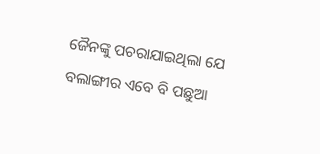ଜୈନଙ୍କୁ ପଚରାଯାଇଥିଲା ଯେ ବଲାଙ୍ଗୀର ଏବେ ବି ପଛୁଆ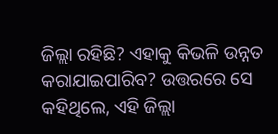ଜିଲ୍ଲା ରହିଛି? ଏହାକୁ କିଭଳି ଉନ୍ନତ କରାଯାଇପାରିବ? ଉତ୍ତରରେ ସେ କହିଥିଲେ, ଏହି ଜିଲ୍ଲା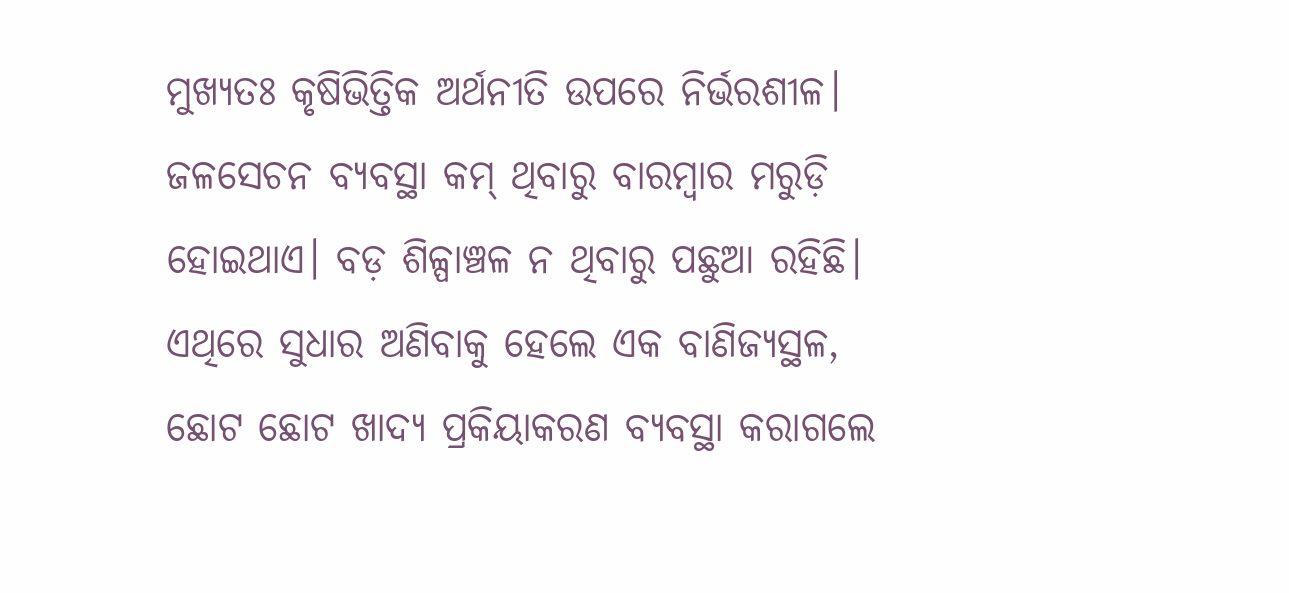ମୁଖ୍ୟତଃ କୃଷିଭିତ୍ତିକ ଅର୍ଥନୀତି ଉପରେ ନିର୍ଭରଶୀଳ। ଜଳସେଚନ ବ୍ୟବସ୍ଥା କମ୍ ଥିବାରୁ ବାରମ୍ବାର ମରୁଡ଼ି ହୋଇଥାଏ। ବଡ଼ ଶିଳ୍ପାଞ୍ଚଳ ନ ଥିବାରୁ ପଛୁଆ ରହିଛି। ଏଥିରେ ସୁଧାର ଅଣିବାକୁ ହେଲେ ଏକ ବାଣିଜ୍ୟସ୍ଥଳ, ଛୋଟ ଛୋଟ ଖାଦ୍ୟ ପ୍ରକିୟାକରଣ ବ୍ୟବସ୍ଥା କରାଗଲେ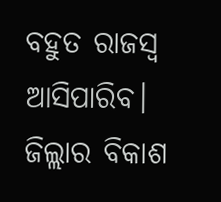ବହୁତ ରାଜସ୍ବ ଆସିପାରିବ। ଜିଲ୍ଲାର ବିକାଶ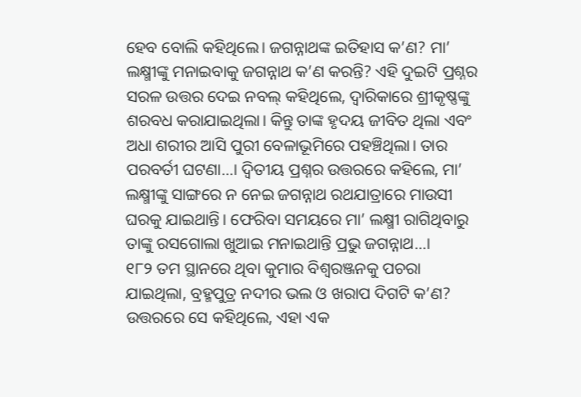ହେବ ବୋଲି କହିଥିଲେ। ଜଗନ୍ନାଥଙ୍କ ଇତିହାସ କ’ଣ? ମା’ ଲକ୍ଷ୍ମୀଙ୍କୁ ମନାଇବାକୁ ଜଗନ୍ନାଥ କ’ଣ କରନ୍ତି? ଏହି ଦୁଇଟି ପ୍ରଶ୍ନର ସରଳ ଉତ୍ତର ଦେଇ ନବଲ୍ କହିଥିଲେ, ଦ୍ୱାରିକାରେ ଶ୍ରୀକୃଷ୍ଣଙ୍କୁ ଶରବଧ କରାଯାଇଥିଲା। କିନ୍ତୁ ତାଙ୍କ ହୃଦୟ ଜୀବିତ ଥିଲା ଏବଂ ଅଧା ଶରୀର ଆସି ପୁରୀ ବେଳାଭୂମିରେ ପହଞ୍ଚିଥିଲା। ତାର ପରବର୍ତୀ ଘଟଣା…। ଦ୍ବିତୀୟ ପ୍ରଶ୍ନର ଉତ୍ତରରେ କହିଲେ, ମା’ ଲକ୍ଷ୍ମୀଙ୍କୁ ସାଙ୍ଗରେ ନ ନେଇ ଜଗନ୍ନାଥ ରଥଯାତ୍ରାରେ ମାଉସୀ ଘରକୁ ଯାଇଥାନ୍ତି। ଫେରିବା ସମୟରେ ମା’ ଲକ୍ଷ୍ମୀ ରାଗିଥିବାରୁ ତାଙ୍କୁ ରସଗୋଲା ଖୁଆଇ ମନାଇଥାନ୍ତି ପ୍ରଭୁ ଜଗନ୍ନାଥ…।
୧୮୨ ତମ ସ୍ଥାନରେ ଥିବା କୁମାର ବିଶ୍ବରଞ୍ଜନକୁ ପଚରା ଯାଇଥିଲା, ବ୍ରହ୍ମପୁତ୍ର ନଦୀର ଭଲ ଓ ଖରାପ ଦିଗଟି କ’ଣ? ଉତ୍ତରରେ ସେ କହିଥିଲେ, ଏହା ଏକ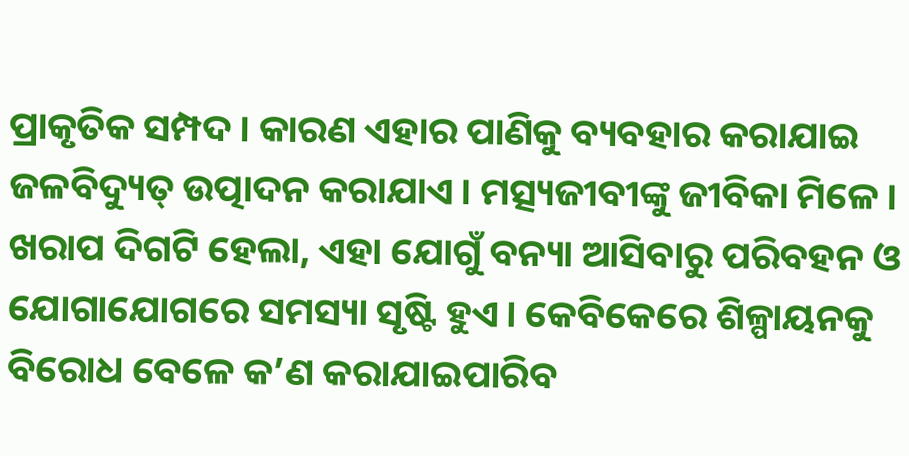ପ୍ରାକୃତିକ ସମ୍ପଦ। କାରଣ ଏହାର ପାଣିକୁ ବ୍ୟବହାର କରାଯାଇ ଜଳବିଦ୍ୟୁତ୍ ଉତ୍ପାଦନ କରାଯାଏ। ମତ୍ସ୍ୟଜୀବୀଙ୍କୁ ଜୀବିକା ମିଳେ। ଖରାପ ଦିଗଟି ହେଲା, ଏହା ଯୋଗୁଁ ବନ୍ୟା ଆସିବାରୁ ପରିବହନ ଓ ଯୋଗାଯୋଗରେ ସମସ୍ୟା ସୃଷ୍ଟି ହୁଏ। କେବିକେରେ ଶିଳ୍ପାୟନକୁ ବିରୋଧ ବେଳେ କ’ଣ କରାଯାଇପାରିବ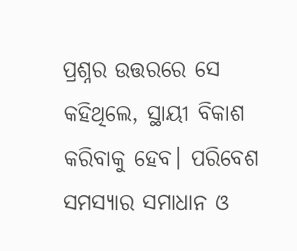ପ୍ରଶ୍ନର ଉତ୍ତରରେ ସେ କହିଥିଲେ, ସ୍ଥାୟୀ ବିକାଶ କରିବାକୁ ହେବ। ପରିବେଶ ସମସ୍ୟାର ସମାଧାନ ଓ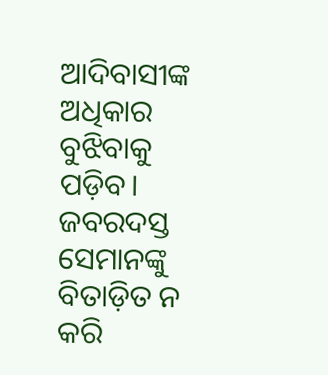ଆଦିବାସୀଙ୍କ ଅଧିକାର ବୁଝିବାକୁ ପଡ଼ିବ। ଜବରଦସ୍ତ ସେମାନଙ୍କୁ ବିତାଡ଼ିତ ନ କରି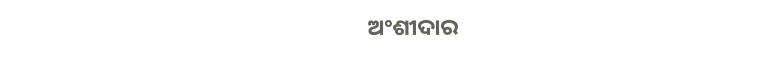ଅଂଶୀଦାର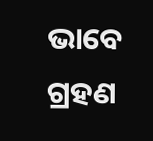ଭାବେ ଗ୍ରହଣ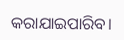କରାଯାଇପାରିବ।